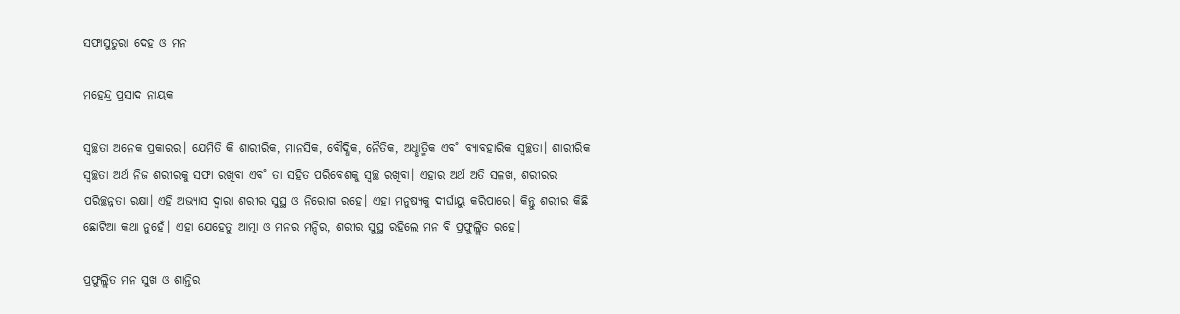ସଫାସୁତୁରା ଦେହ ଓ ମନ

ମହେନ୍ଦ୍ର ପ୍ରସାଦ ନାୟକ

ସ୍ୱଚ୍ଛତା ଅନେକ ପ୍ରକାରର। ଯେମିତି କି ଶାରୀରିକ, ମାନସିକ, ବୌଦ୍ଧିକ, ନୈତିକ, ଅଧୢାତ୍ମିକ ଏବ˚ ବ୍ୟାବହାରିକ ସ୍ବଚ୍ଛତା। ଶାରୀରିକ ସ୍ୱଚ୍ଛତା ଅର୍ଥ ନିଜ ଶରୀରକୁ ସଫା ରଖିବା ଏବ˚ ତା ସହିତ ପରିବେଶକୁ ସ୍ୱଚ୍ଛ ରଖିବା। ଏହାର ଅର୍ଥ ଅତି ସଳଖ, ଶରୀରର ପରିଚ୍ଛନ୍ନତା ରକ୍ଷା। ଏହି ଅଭ୍ୟାସ ଦ୍ବାରା ଶରୀର ସୁସ୍ଥ ଓ ନିରୋଗ ରହେ। ଏହା ମନୁଷ୍ୟକୁ ଦୀର୍ଘାୟୁ କରିପାରେ। କିନ୍ତୁ ଶରୀର କିଛି ଛୋଟିଆ କଥା ନୁହେଁ। ଏହା ଯେହେତୁ ଆତ୍ମା ଓ ମନର ମନ୍ଦିର, ଶରୀର ସୁସ୍ଥ ରହିଲେ ମନ ବି ପ୍ରଫୁଲ୍ଲିତ ରହେ।

ପ୍ରଫୁଲ୍ଲିତ ମନ ସୁଖ ଓ ଶାନ୍ତିର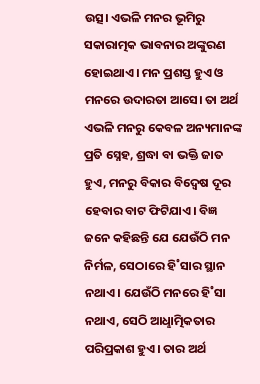ଉତ୍ସ। ଏଭଳି ମନର ଭୂମିରୁ ସକାରାତ୍ମକ ଭାବନାର ଅଙ୍କୁରଣ ହୋଇଥାଏ। ମନ ପ୍ରଶସ୍ତ ହୁଏ ଓ ମନରେ ଉଦାରତା ଆସେ। ତା ଅର୍ଥ ଏଭଳି ମନରୁ କେବଳ ଅନ୍ୟମାନଙ୍କ ପ୍ରତି ସ୍ନେହ, ଶ୍ରଦ୍ଧା ବା ଭକ୍ତି ଜାତ ହୁଏ, ମନରୁ ବିକାର ବିଦ୍ବେଷ ଦୂର ହେବାର ବାଟ ଫିଟିଯାଏ। ବିଜ୍ଞ ଜନେ କହିଛନ୍ତି ଯେ ଯେଉଁଠି ମନ ନିର୍ମଳ, ସେଠାରେ ହି˚ସାର ସ୍ଥାନ ନଥାଏ। ଯେଉଁଠି ମନରେ ହି˚ସା ନଥାଏ, ସେଠି ଆଧୢାତ୍ମିକତାର ପରିପ୍ରକାଶ ହୁଏ। ତାର ଅର୍ଥ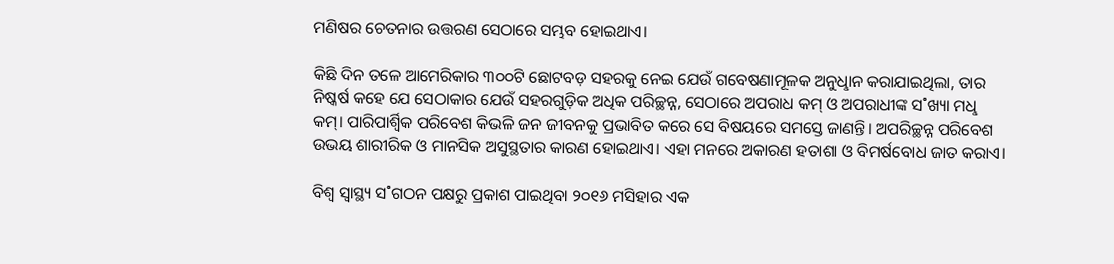ମଣିଷର ଚେତନାର ଉତ୍ତରଣ ସେଠାରେ ସମ୍ଭବ ହୋଇଥାଏ।

କିଛି ଦିନ ତଳେ ଆମେରିକାର ୩୦୦ଟି ଛୋଟବଡ଼ ସହରକୁ ନେଇ ଯେଉଁ ଗବେଷଣାମୂଳକ ଅନୁଧୢାନ କରାଯାଇଥିଲା, ତାର ନିଷ୍କର୍ଷ କହେ ଯେ ସେଠାକାର ଯେଉଁ ସହରଗୁଡ଼ିକ ଅଧିକ ପରିଚ୍ଛନ୍ନ, ସେଠାରେ ଅପରାଧ କମ୍‌ ଓ ଅପରାଧୀଙ୍କ ସ˚ଖ୍ୟା ମଧୢ କମ୍‌। ପାରିପାର୍ଶ୍ବିକ ପରିବେଶ କିଭଳି ଜନ ଜୀବନକୁ ପ୍ରଭାବିତ କରେ ସେ ବିଷୟରେ ସମସ୍ତେ ଜାଣନ୍ତି। ଅପରିଚ୍ଛନ୍ନ ପରିବେଶ ଉଭୟ ଶାରୀରିକ ଓ ମାନସିକ ଅସୁସ୍ଥତାର କାରଣ ହୋଇଥାଏ। ଏହା ମନରେ ଅକାରଣ ହତାଶା ଓ ବିମର୍ଷବୋଧ ଜାତ କରାଏ।

ବିଶ୍ବ ସ୍ବାସ୍ଥ୍ୟ ସ˚ଗଠନ ପକ୍ଷରୁ ପ୍ରକାଶ ପାଇଥିବା ୨୦୧୬ ମସିହାର ଏକ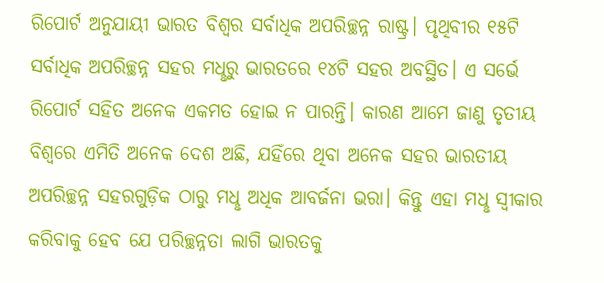ରିପୋର୍ଟ ଅନୁଯାୟୀ ଭାରତ ବିଶ୍ବର ସର୍ବାଧିକ ଅପରିଚ୍ଛନ୍ନ ରାଷ୍ଟ୍ର। ପୃଥିବୀର ୧୫ଟି ସର୍ବାଧିକ ଅପରିଚ୍ଛନ୍ନ ସହର ମଧୢରୁ ଭାରତରେ ୧୪ଟି ସହର ଅବସ୍ଥିତ। ଏ ସର୍ଭେ ରିପୋର୍ଟ ସହିତ ଅନେକ ଏକମତ ହୋଇ ନ ପାରନ୍ତି। କାରଣ ଆମେ ଜାଣୁ ତୃତୀୟ ବିଶ୍ବରେ ଏମିତି ଅନେକ ଦେଶ ଅଛି, ଯହିଁରେ ଥିବା ଅନେକ ସହର ଭାରତୀୟ ଅପରିଚ୍ଛନ୍ନ ସହରଗୁଡ଼ିକ ଠାରୁ ମଧୢ ଅଧିକ ଆବର୍ଜନା ଭରା। କିନ୍ତୁ ଏହା ମଧୢ ସ୍ବୀକାର କରିବାକୁ ହେବ ଯେ ପରିଚ୍ଛନ୍ନତା ଲାଗି ଭାରତକୁ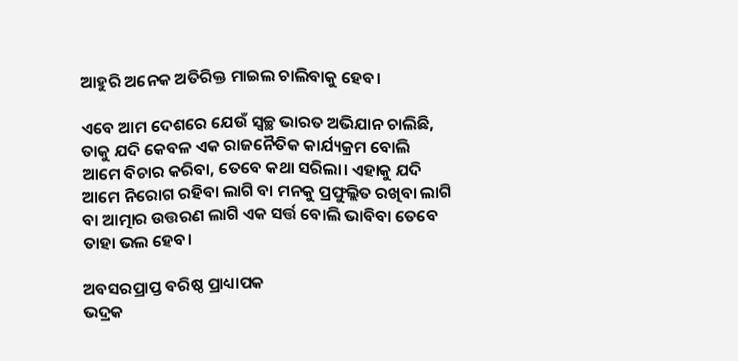ଆହୁରି ଅନେକ ଅତିରିକ୍ତ ମାଇଲ ଚାଲିବାକୁ ହେବ।

ଏବେ ଆମ ଦେଶରେ ଯେଉଁ ସ୍ବଚ୍ଛ ଭାରତ ଅଭିଯାନ ଚାଲିଛି, ତାକୁ ଯଦି କେବଳ ଏକ ରାଜନୈତିକ କାର୍ଯ୍ୟକ୍ରମ ବୋଲି ଆମେ ବିଚାର କରିବା, ତେବେ କଥା ସରିଲା। ଏହାକୁ ଯଦି ଆମେ ନିରୋଗ ରହିବା ଲାଗି ବା ମନକୁ ପ୍ରଫୁଲ୍ଲିତ ରଖିବା ଲାଗି ବା ଆତ୍ମାର ଉତ୍ତରଣ ଲାଗି ଏକ ସର୍ତ୍ତ ବୋଲି ଭାବିବା ତେବେ ତାହା ଭଲ ହେବ।

ଅବସରପ୍ରାପ୍ତ ବରିଷ୍ଠ ପ୍ରାଧ୍ୟାପକ
ଭଦ୍ରକ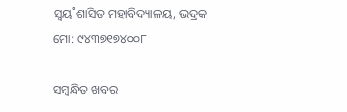ସ୍ବୟ˚ଶାସିତ ମହାବିଦ୍ୟାଳୟ, ଭଦ୍ରକ
ମୋ: ୯୪୩୭୧୭୪୦୦୮

ସମ୍ବନ୍ଧିତ ଖବର